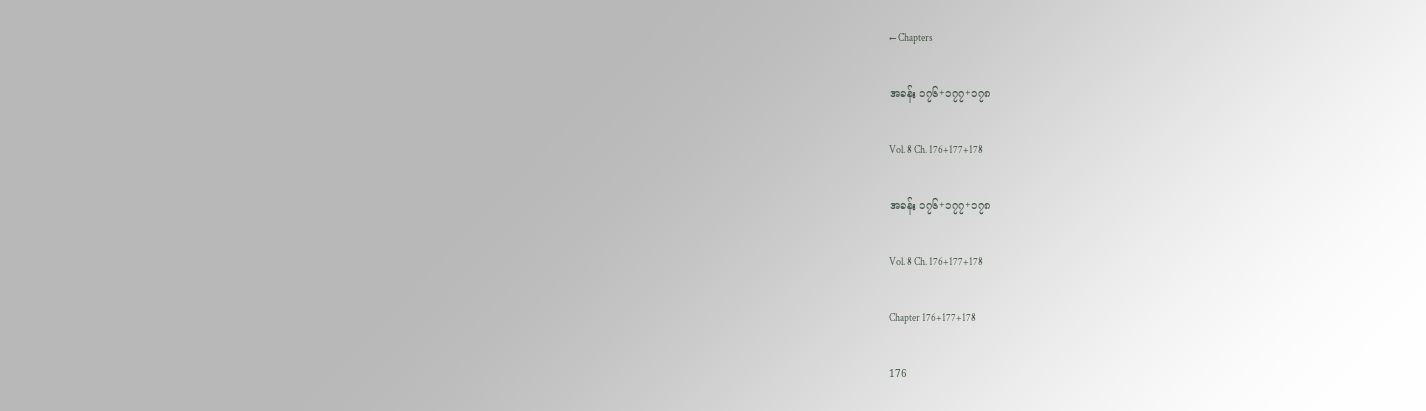← Chapters

အခန်း ၁၇၆+၁၇၇+၁၇၈

Vol. 8 Ch. 176+177+178

အခန်း ၁၇၆+၁၇၇+၁၇၈

Vol. 8 Ch. 176+177+178

Chapter 176+177+178

176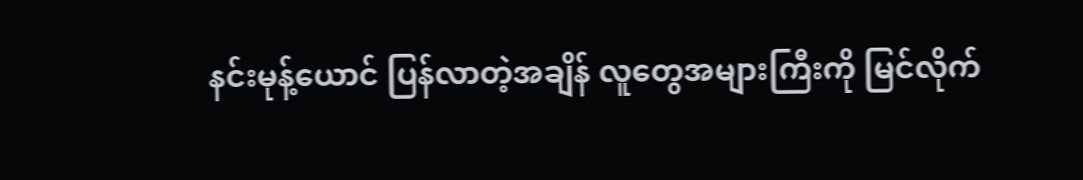နင်းမုန့်ယောင် ပြန်လာတဲ့အချိန် လူတွေအများကြီးကို မြင်လိုက်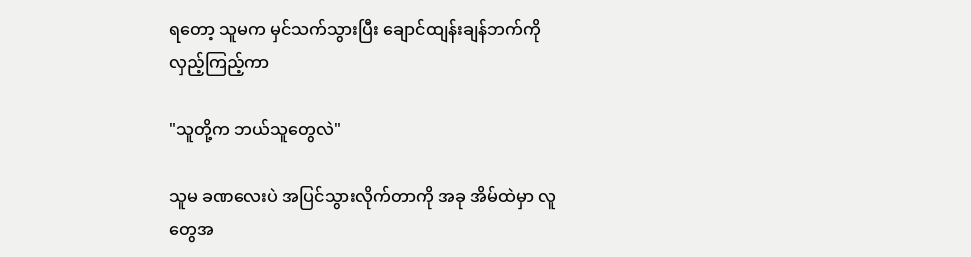ရတော့ သူမက မှင်သက်သွားပြီး ချောင်ထျန်းချန်ဘက်ကို လှည့်ကြည့်ကာ

"သူတို့က ဘယ်သူတွေလဲ"

သူမ ခဏလေးပဲ အပြင်သွားလိုက်တာကို အခု အိမ်ထဲမှာ လူတွေအ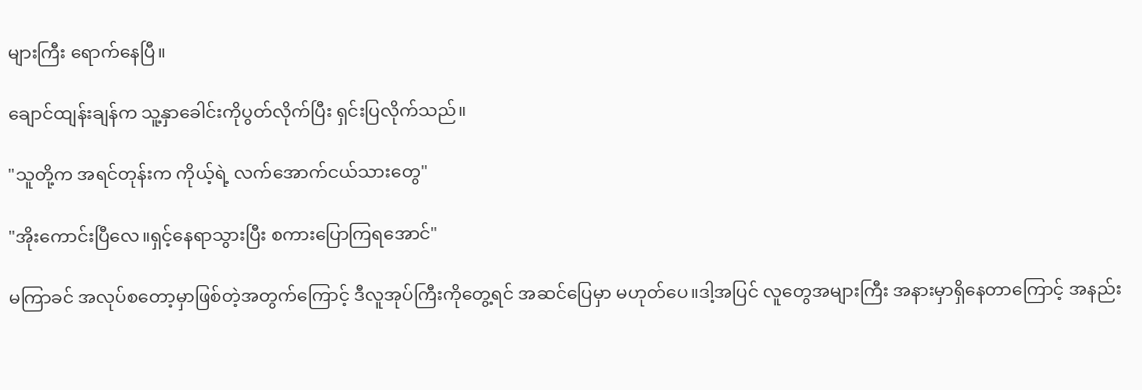များကြီး ရောက်နေပြီ။

ချောင်ထျန်းချန်က သူ့နှာခေါင်းကိုပွတ်လိုက်ပြီး ရှင်းပြလိုက်သည်။

"သူတို့က အရင်တုန်းက ကိုယ့်ရဲ့ လက်အောက်ငယ်သားတွေ"

"အိုးကောင်းပြီလေ။ရှင့်နေရာသွားပြီး စကားပြောကြရအောင်"

မကြာခင် အလုပ်စတော့မှာဖြစ်တဲ့အတွက်ကြောင့် ဒီလူအုပ်ကြီးကိုတွေ့ရင် အဆင်ပြေမှာ မဟုတ်ပေ။ဒါ့အပြင် လူတွေအများကြီး အနားမှာရှိနေတာကြောင့် အနည်း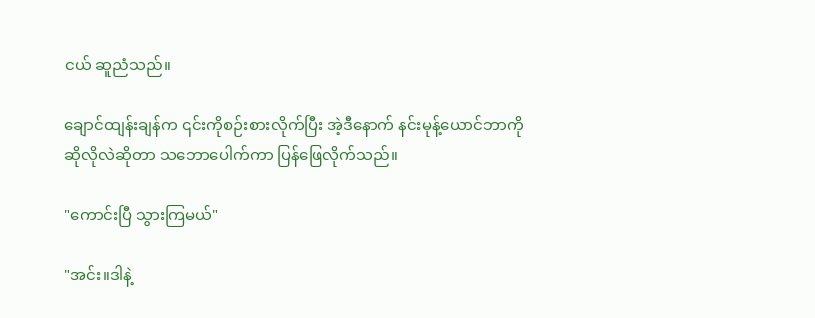ငယ် ဆူညံသည်။

ချောင်ထျန်းချန်က ၎င်းကိုစဉ်းစားလိုက်ပြီး အဲ့ဒီနောက် နင်းမုန့်ယောင်ဘာကိုဆိုလိုလဲဆိုတာ သဘောပေါက်ကာ ပြန်ဖြေလိုက်သည်။

"ကောင်းပြီ သွားကြမယ်"

"အင်း။ဒါနဲ့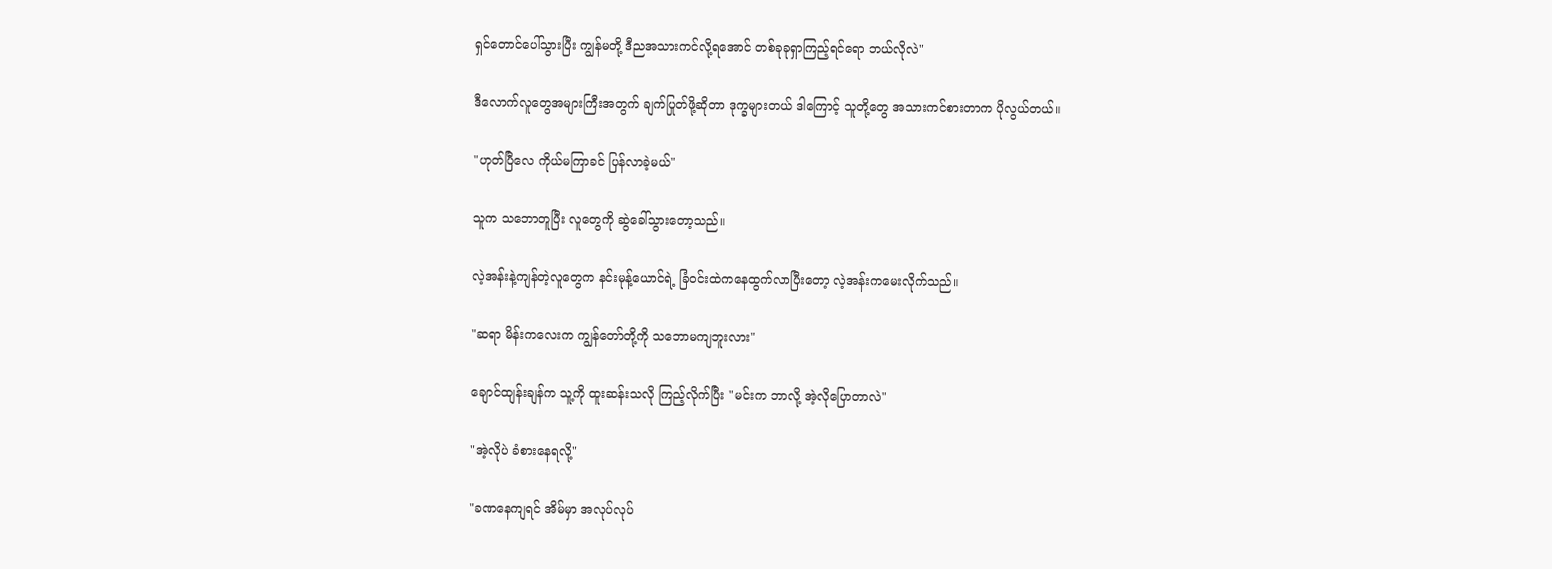ရှင်တောင်ပေါ်သွားပြီး ကျွန်မတို့ ဒီညအသားကင်လို့ရအောင် တစ်ခုခုရှာကြည့်ရင်ရော ဘယ်လိုလဲ"

ဒီလောက်လူတွေအများကြီးအတွက် ချက်ပြုတ်ဖို့ဆိုတာ ဒုက္ခများတယ် ဒါကြောင့် သူတို့တွေ အသားကင်စားတာက ပိုလွယ်တယ်။

"ဟုတ်ပြီလေ ကိုယ်မကြာခင် ပြန်လာခဲ့မယ်"

သူက သဘောတူပြီး လူတွေကို ဆွဲခေါ်သွားတော့သည်။

လဲ့အန်းနဲ့ကျန်တဲ့လူတွေက နင်းမုန့်ယောင်ရဲ့ ခြံဝင်းထဲကနေထွက်လာပြီးတော့ လဲ့အန်းကမေးလိုက်သည်။

"ဆရာ မိန်းကလေးက ကျွန်တော်တို့ကို သဘောမကျဘူးလား"

ချောင်ထျန်းချန်က သူ့ကို ထူးဆန်းသလို ကြည့်လိုက်ပြီး "မင်းက ဘာလို့ အဲ့လိုပြောတာလဲ"

"အဲ့လိုပဲ ခံစားနေရလို့"

"ခဏနေကျရင် အိမ်မှာ အလုပ်လုပ်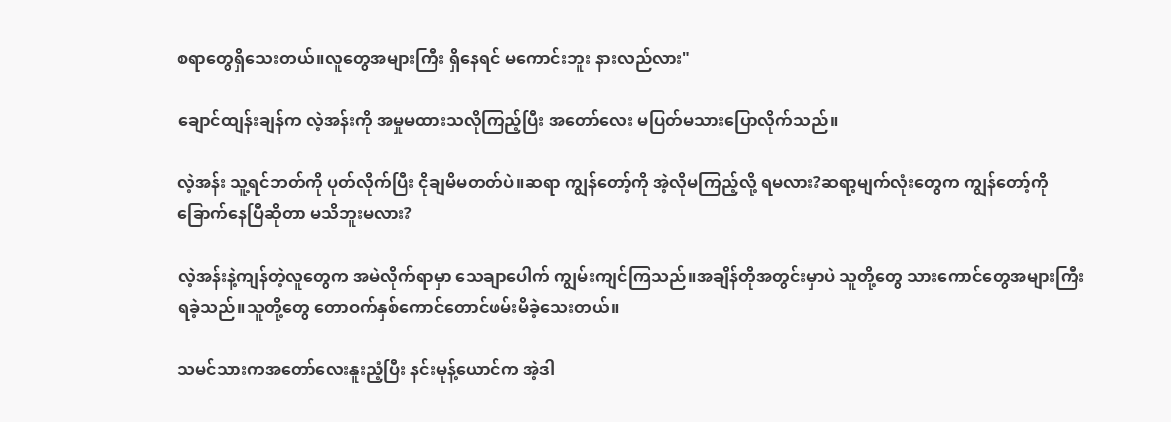စရာတွေရှိသေးတယ်။လူတွေအများကြီး ရှိနေရင် မကောင်းဘူး နားလည်လား"

ချောင်ထျန်းချန်က လဲ့အန်းကို အမှုမထားသလိုကြည့်ပြီး အတော်လေး မပြတ်မသားပြောလိုက်သည်။

လဲ့အန်း သူ့ရင်ဘတ်ကို ပုတ်လိုက်ပြီး ငိုချမိမတတ်ပဲ။ဆရာ ကျွန်တော့်ကို အဲ့လိုမကြည့်လို့ ရမလား?ဆရာ့မျက်လုံးတွေက ကျွန်တော့်ကို ခြောက်နေပြီဆိုတာ မသိဘူးမလား?

လဲ့အန်းနဲ့ကျန်တဲ့လူတွေက အမဲလိုက်ရာမှာ သေချာပေါက် ကျွမ်းကျင်ကြသည်။အချိန်တိုအတွင်းမှာပဲ သူတို့တွေ သားကောင်တွေအများကြီး ရခဲ့သည်။သူတို့တွေ တောဝက်နှစ်ကောင်တောင်ဖမ်းမိခဲ့သေးတယ်။

သမင်သားကအတော်လေးနူးညံ့ပြီး နင်းမုန့်ယောင်က အဲ့ဒါ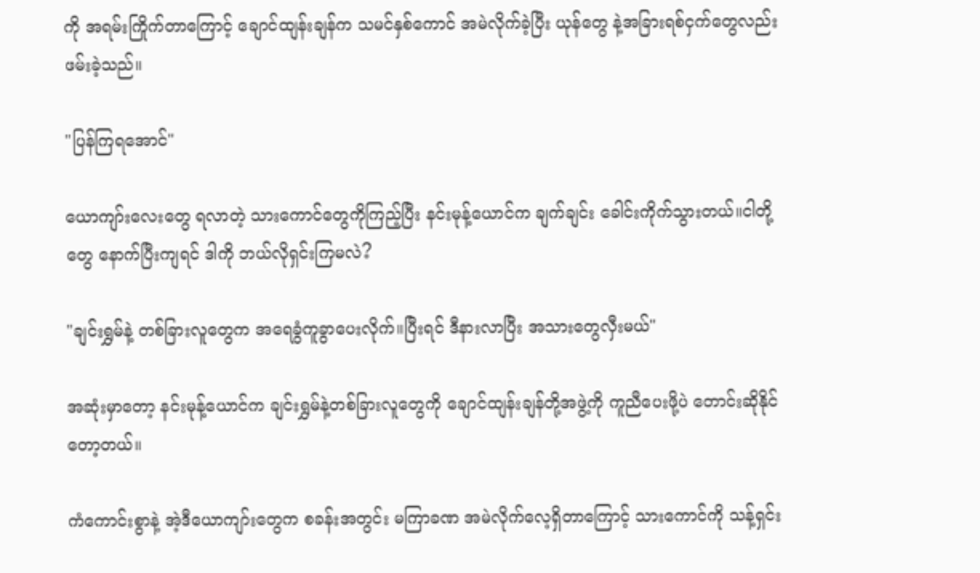ကို အရမ်းကြိုက်တာကြောင့် ချောင်ထျန်းချန်က သမင်နှစ်ကောင် အမဲလိုက်ခဲ့ပြီး ယုန်တွေ နဲ့အခြားရစ်ငှက်တွေလည်း ဖမ်းခဲ့သည်။

"ပြန်ကြရအောင်"

ယောကျာ်းလေးတွေ ရလာတဲ့ သားကောင်တွေကိုကြည့်ပြီး နင်းမုန့်ယောင်က ချက်ချင်း ခေါင်းကိုက်သွားတယ်။ငါတို့တွေ နောက်ပြီးကျရင် ဒါကို ဘယ်လိုရှင်းကြမလဲ?

"ချင်းရွှမ်နဲ့ တစ်ခြားလူတွေက အရေခွံကူခွာပေးလိုက်။ပြီးရင် ဒီနားလာပြီး အသားတွေလှီးမယ်"

အဆုံးမှာတော့ နင်းမုန့်ယောင်က ချင်းရွှမ်နဲ့တစ်ခြားလူတွေကို ချောင်ထျန်းချန်တို့အဖွဲ့ကို ကူညီပေးဖို့ပဲ တောင်းဆိုနိုင်တော့တယ်။

ကံကောင်းစွာနဲ့ အဲ့ဒီယောကျာ်းတွေက စခန်းအတွင်း မကြာခဏ အမဲလိုက်လေ့ရှိတာကြောင့် သားကောင်ကို သန့်ရှင်း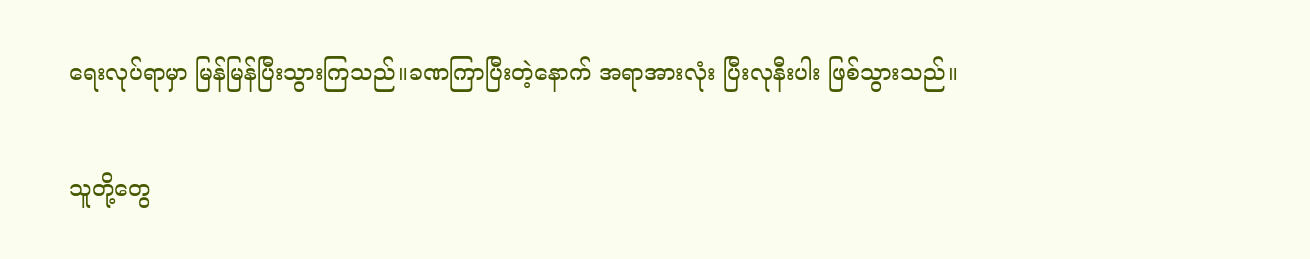ရေးလုပ်ရာမှာ မြန်မြန်ပြီးသွားကြသည်။ခဏကြာပြီးတဲ့နောက် အရာအားလုံး ပြီးလုနီးပါး ဖြစ်သွားသည်။

သူတို့တွေ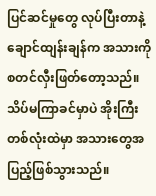ပြင်ဆင်မှုတွေ လုပ်ပြီးတာနဲ့ ချောင်ထျန်းချန်က အသားကို စတင်လှီးဖြတ်တော့သည်။သိပ်မကြာခင်မှာပဲ အိုးကြီးတစ်လုံးထဲမှာ အသားတွေအပြည့်ဖြစ်သွားသည်။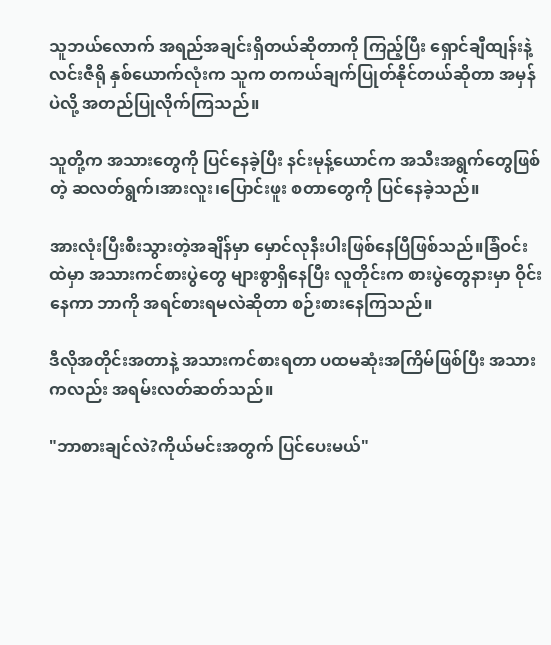သူဘယ်လောက် အရည်အချင်းရှိတယ်ဆိုတာကို ကြည့်ပြီး ရှောင်ချီထျန်းနဲ့လင်းဇီရို နှစ်ယောက်လုံးက သူက တကယ်ချက်ပြုတ်နိုင်တယ်ဆိုတာ အမှန်ပဲလို့ အတည်ပြုလိုက်ကြသည်။

သူတို့က အသားတွေကို ပြင်နေခဲ့ပြီး နင်းမုန့်ယောင်က အသီးအရွက်တွေဖြစ်တဲ့ ဆလတ်ရွက်၊အားလူး၊ပြောင်းဖူး စတာတွေကို ပြင်နေခဲ့သည်။

အားလုံးပြီးစီးသွားတဲ့အချိန်မှာ မှောင်လုနီးပါးဖြစ်နေပြီဖြစ်သည်။ခြံဝင်းထဲမှာ အသားကင်စားပွဲတွေ များစွာရှိနေပြီး လူတိုင်းက စားပွဲတွေနားမှာ ဝိုင်းနေကာ ဘာကို အရင်စားရမလဲဆိုတာ စဉ်းစားနေကြသည်။

ဒီလိုအတိုင်းအတာနဲ့ အသားကင်စားရတာ ပထမဆုံးအကြိမ်ဖြစ်ပြီး အသားကလည်း အရမ်းလတ်ဆတ်သည်။

"ဘာစားချင်လဲ?ကိုယ်မင်းအတွက် ပြင်ပေးမယ်"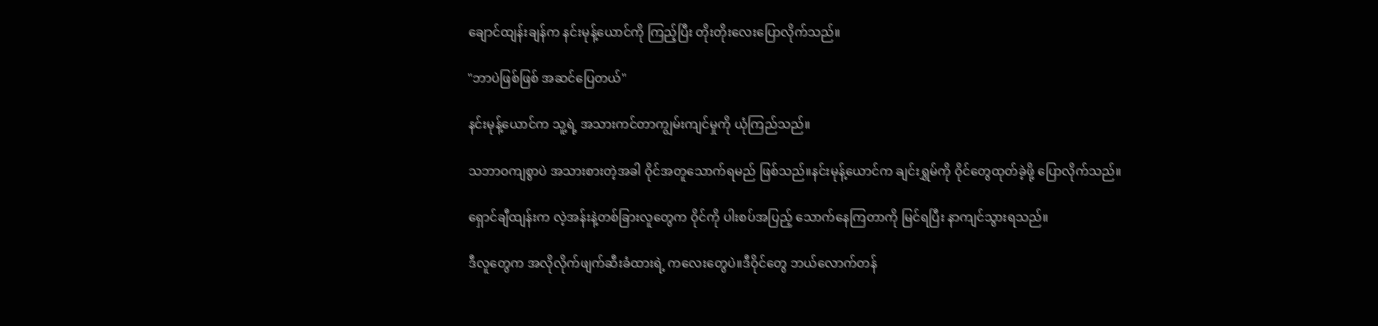ချောင်ထျန်းချန်က နင်းမုန့်ယောင်ကို ကြည့်ပြီး တိုးတိုးလေးပြောလိုက်သည်။

"ဘာပဲဖြစ်ဖြစ် အဆင်ပြေတယ်"

နင်းမုန့်ယောင်က သူ့ရဲ့ အသားကင်တာကျွမ်းကျင်မှုကို ယုံကြည်သည်။

သဘာဝကျစွာပဲ အသားစားတဲ့အခါ ဝိုင်အတူသောက်ရမည် ဖြစ်သည်။နင်းမုန့်ယောင်က ချင်းရွှမ်ကို ဝိုင်တွေထုတ်ခဲ့ဖို့ ပြောလိုက်သည်။

ရှောင်ချီထျန်းက လဲ့အန်းနဲ့တစ်ခြားလူတွေက ဝိုင်ကို ပါးစပ်အပြည့် သောက်နေကြတာကို မြင်ရပြီး နာကျင်သွားရသည်။

ဒီလူတွေက အလိုလိုက်ဖျက်ဆီးခံထားရဲ့ ကလေးတွေပဲ။ဒီဝိုင်တွေ ဘယ်လောက်တန်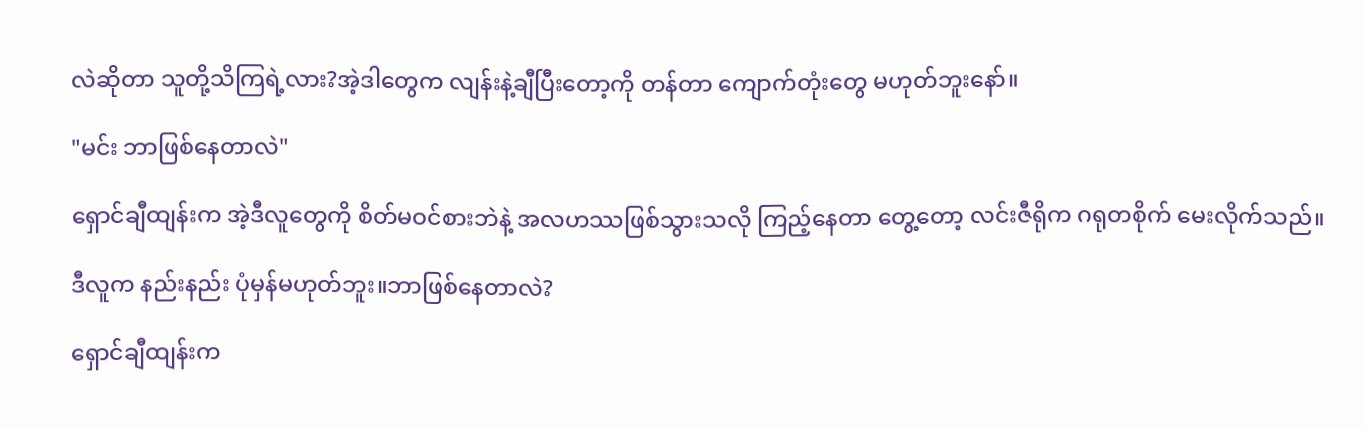လဲဆိုတာ သူတို့သိကြရဲ့လား?အဲ့ဒါတွေက လျန်းနဲ့ချီပြီးတော့ကို တန်တာ ကျောက်တုံးတွေ မဟုတ်ဘူးနော်။

"မင်း ဘာဖြစ်နေတာလဲ"

ရှောင်ချီထျန်းက အဲ့ဒီလူတွေကို စိတ်မဝင်စားဘဲနဲ့ အလဟဿဖြစ်သွားသလို ကြည့်နေတာ တွေ့တော့ လင်းဇီရိုက ဂရုတစိုက် မေးလိုက်သည်။

ဒီလူက နည်းနည်း ပုံမှန်မဟုတ်ဘူး။ဘာဖြစ်နေတာလဲ?

ရှောင်ချီထျန်းက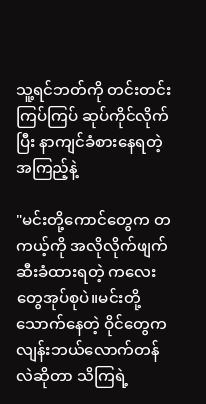သူ့ရင်ဘတ်ကို တင်းတင်းကြပ်ကြပ် ဆုပ်ကိုင်လိုက်ပြီး နာကျင်ခံစားနေရတဲ့ အကြည့်နဲ့

"မင်းတို့ကောင်တွေက တကယ့်ကို အလိုလိုက်ဖျက်ဆီးခံထားရတဲ့ ကလေးတွေအုပ်စုပဲ။မင်းတို့သောက်နေတဲ့ ဝိုင်တွေက လျန်းဘယ်လောက်တန်လဲဆိုတာ သိကြရဲ့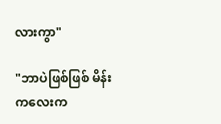လားကွာ"

"ဘာပဲဖြစ်ဖြစ် မိန်းကလေးက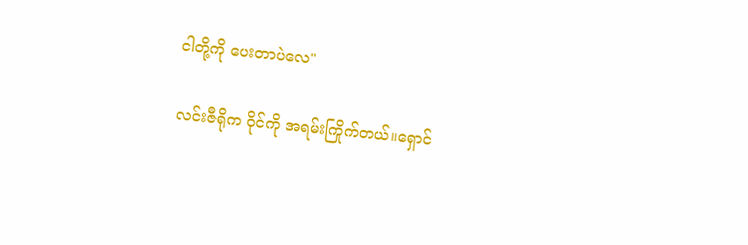ငါတို့ကို ပေးတာပဲလေ"

လင်းဇီရိုက ဝိုင်ကို အရမ်းကြိုက်တယ်။ရှောင်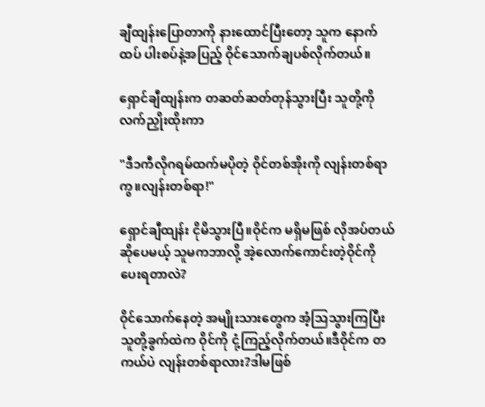ချီထျန်းပြောတာကို နားထောင်ပြီးတော့ သူက နောက်ထပ် ပါးစပ်နဲ့အပြည့် ဝိုင်သောက်ချပစ်လိုက်တယ်။

ရှောင်ချီထျန်းက တဆတ်ဆတ်တုန်သွားပြီး သူတို့ကို လက်ညှိုးထိုးကာ

"ဒီ၁ကီလိုဂရမ်ထက်မပိုတဲ့ ဝိုင်တစ်အိုးကို လျန်းတစ်ရာကွ။လျန်းတစ်ရာ!"

ရှောင်ချီထျန်း ငိုမိသွားပြီ။ဝိုင်က မရှိမဖြစ် လိုအပ်တယ်ဆိုပေမယ့် သူမကဘာလို့ အဲ့လောက်ကောင်းတဲ့ဝိုင်ကို ပေးရတာလဲ?

ဝိုင်သောက်နေတဲ့ အမျိုးသားတွေက အံ့ဩသွားကြပြီး သူတို့ခွက်ထဲက ဝိုင်ကို ငုံ့ကြည့်လိုက်တယ်။ဒီဝိုင်က တကယ်ပဲ လျန်းတစ်ရာလား?ဒါမဖြစ်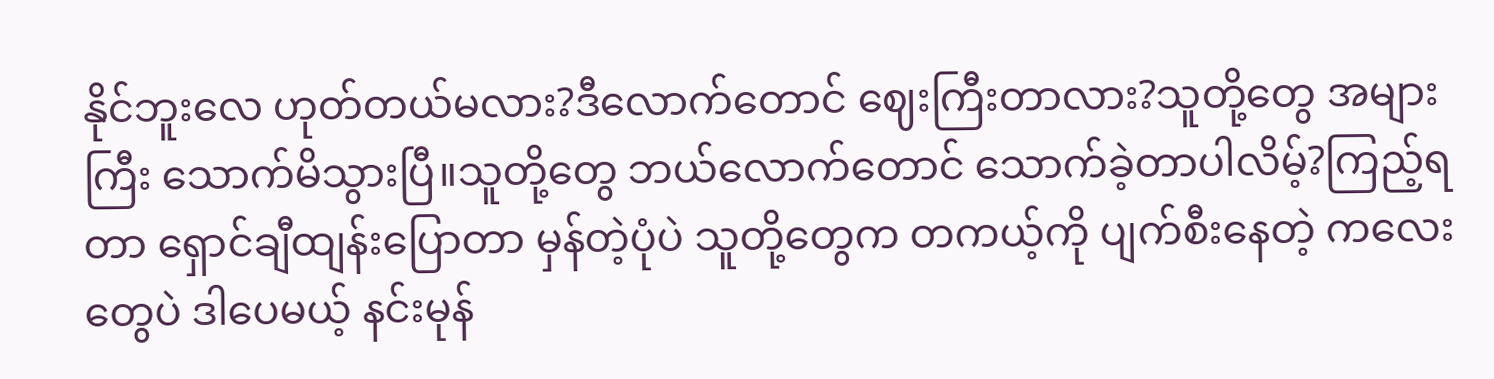နိုင်ဘူးလေ ဟုတ်တယ်မလား?ဒီလောက်တောင် ဈေးကြီးတာလား?သူတို့တွေ အများကြီး သောက်မိသွားပြီ။သူတို့တွေ ဘယ်လောက်တောင် သောက်ခဲ့တာပါလိမ့်?ကြည့်ရတာ ရှောင်ချီထျန်းပြောတာ မှန်တဲ့ပုံပဲ သူတို့တွေက တကယ့်ကို ပျက်စီးနေတဲ့ ကလေးတွေပဲ ဒါပေမယ့် နင်းမုန်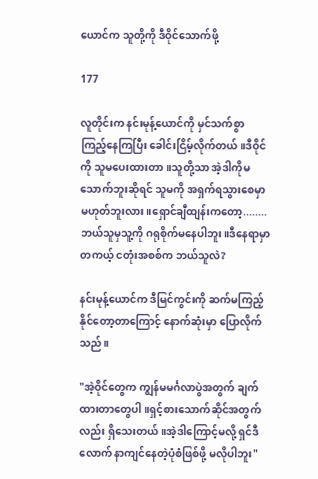ယောင်က သူတို့ကို ဒီဝိုင်‌သောက်ဖို့

177

လူတိုင်းက နင်းမုန့်ယောင်ကို မှင်သက်စွာ ကြည့်နေကြပြီး ခေါင်းငြိမ့်လိုက်တယ်။ဒီဝိုင်ကို သူမပေးထားတာ။သူတို့သာ အဲ့ဒါကိုမသောက်ဘူးဆိုရင် သူမကို အရှက်ရသွားစေမှာ မဟုတ်ဘူးလား။ရှောင်ချီထျန်းကတော့........ဘယ်သူမှသူ့ကို ဂရုစိုက်မနေပါဘူး။ဒီနေရာမှာ တကယ့် ငတုံးအစစ်က ဘယ်သူလဲ?

နင်းမုန့်ယောင်က ဒီမြင်ကွင်းကို ဆက်မကြည့်နိုင်တော့တာကြောင့် နောက်ဆုံးမှာ ပြောလိုက်သည်။

"အဲ့ဝိုင်တွေက ကျွန်မမင်္ဂလာပွဲအတွက် ချက်ထားတာတွေပါ။ရှင့်စားသောက်ဆိုင်အတွက်လည်း ရှိသေးတယ်။အဲ့ဒါကြောင့်မလို့ ရှင်ဒီလောက် နာကျင်နေတဲ့ပုံစံဖြစ်ဖို့ မလိုပါဘူး"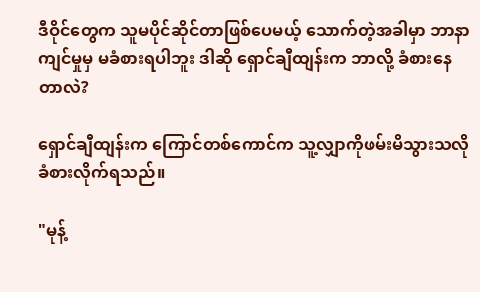ဒီဝိုင်တွေက သူမပိုင်ဆိုင်တာဖြစ်ပေမယ့် သောက်တဲ့အခါမှာ ဘာနာကျင်မှုမှ မခံစားရပါဘူး ဒါဆို ရှောင်ချီထျန်းက ဘာလို့ ခံစားနေတာလဲ?

ရှောင်ချီထျန်းက ကြောင်တစ်ကောင်က သူ့လျှာကိုဖမ်းမိသွားသလို ခံစားလိုက်ရသည်။

"မုန့်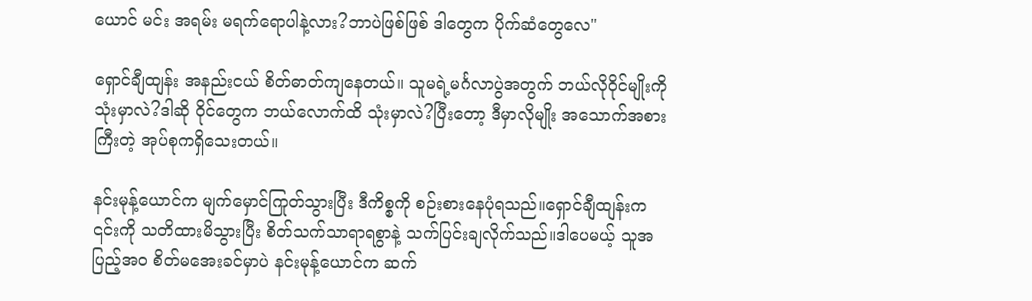ယောင် မင်း အရမ်း မရက်ရောပါနဲ့လား?ဘာပဲဖြစ်ဖြစ် ဒါတွေက ပိုက်ဆံတွေလေ"

ရှောင်ချီထျန်း အနည်းငယ် စိတ်ဓာတ်ကျနေတယ်။ သူမရဲ့မင်္ဂလာပွဲအတွက် ဘယ်လိုဝိုင်မျိုးကို သုံးမှာလဲ?ဒါဆို ဝိုင်တွေက ဘယ်လောက်ထိ သုံးမှာလဲ?ပြီးတော့ ဒီမှာလိုမျိုး အသောက်အစားကြီးတဲ့ အုပ်စုကရှိသေးတယ်။

နင်းမုန့်ယောင်က မျက်မှောင်ကြုတ်သွားပြီး ဒီကိစ္စကို စဉ်းစားနေပုံရသည်။ရှောင်ချီထျန်းက ၎င်းကို သတိထားမိသွားပြီး စိတ်သက်သာရာရစွာနဲ့ သက်ပြင်းချလိုက်သည်။ဒါပေမယ့် သူအပြည့်အဝ စိတ်မအေးခင်မှာပဲ နင်းမုန့်ယောင်က ဆက်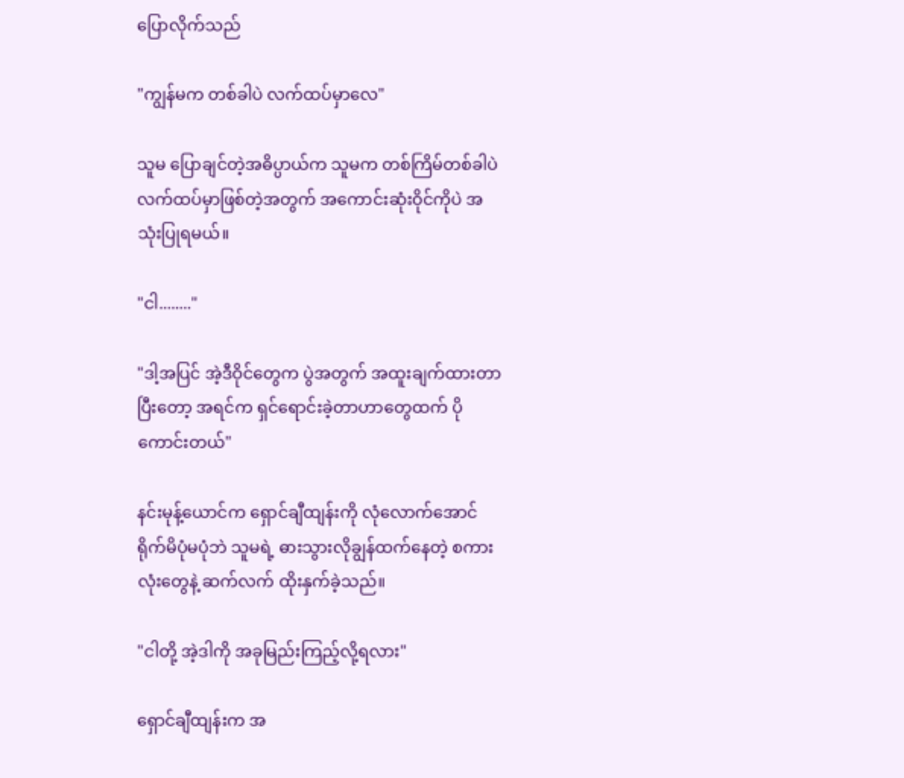ပြောလိုက်သည်

"ကျွန်မက တစ်ခါပဲ လက်ထပ်မှာလေ"

သူမ ပြောချင်တဲ့အဓိပ္ပာယ်က သူမက တစ်ကြိမ်တစ်ခါပဲ လက်ထပ်မှာဖြစ်တဲ့အတွက် အကောင်းဆုံးဝိုင်ကိုပဲ အသုံးပြုရမယ်။

"ငါ........"

"ဒါ့အပြင် အဲ့ဒီဝိုင်တွေက ပွဲအတွက် အထူးချက်ထားတာ ပြီးတော့ အရင်က ရှင်ရောင်းခဲ့တာဟာတွေထက် ပိုကောင်းတယ်"

နင်းမုန့်ယောင်က ရှောင်ချီထျန်းကို လုံလောက်အောင် ရိုက်မိပုံမပုံဘဲ သူမရဲ့ ဓားသွားလိုချွန်ထက်နေတဲ့ စကားလုံးတွေနဲ့ ဆက်လက် ထိုးနှက်ခဲ့သည်။

"ငါတို့ အဲ့ဒါကို အခုမြည်းကြည့်လို့ရလား"

ရှောင်ချီထျန်းက အ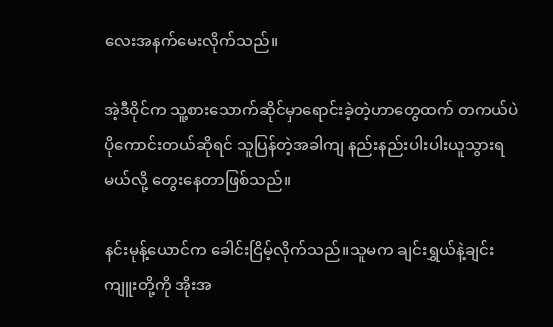လေးအနက်မေးလိုက်သည်။

အဲ့ဒီဝိုင်က သူ့စားသောက်ဆိုင်မှာရောင်းခဲ့တဲ့ဟာတွေထက် တကယ်ပဲ ပိုကောင်းတယ်ဆိုရင် သူပြန်တဲ့အခါကျ နည်းနည်းပါးပါးယူသွားရမယ်လို့ တွေးနေတာဖြစ်သည်။

နင်းမုန့်ယောင်က ခေါင်းငြိမ့်လိုက်သည်။သူမက ချင်းရွှယ်နဲ့ချင်းကျူးတို့ကို အိုးအ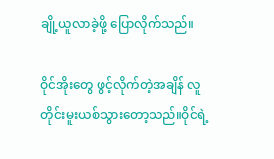ချို့ယူလာခဲ့ဖို့ ပြောလိုက်သည်။

ဝိုင်အိုးတွေ ဖွင့်လိုက်တဲ့အချိန် လူတိုင်းမူးယစ်သွားတော့သည်။ဝိုင်ရဲ့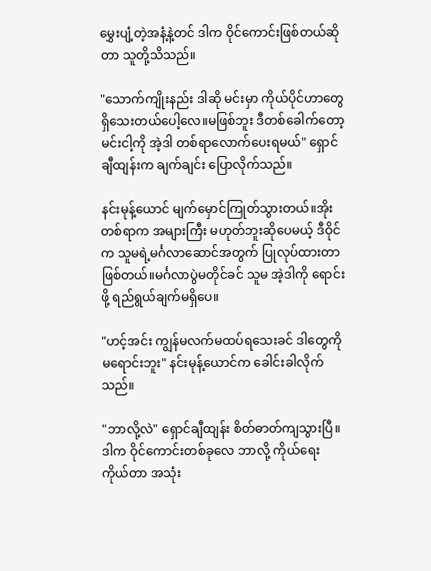မွှေးပျံ့တဲ့အနံ့နဲ့တင် ဒါက ဝိုင်ကောင်းဖြစ်တယ်ဆိုတာ သူတို့သိသည်။

"သောက်ကျိုးနည်း ဒါဆို မင်းမှာ ကိုယ်ပိုင်ဟာတွေ ရှိသေးတယ်ပေါ့လေ။မဖြစ်ဘူး ဒီတစ်ခေါက်တော့ မင်းငါ့ကို အဲ့ဒါ တစ်ရာလောက်ပေးရမယ်" ရှောင်ချီထျန်းက ချက်ချင်း ပြောလိုက်သည်။

နင်းမုန့်ယောင် မျက်မှောင်ကြုတ်သွားတယ်။အိုးတစ်ရာက အများကြီး မဟုတ်ဘူးဆိုပေမယ့် ဒီဝိုင်က သူမရဲ့မင်္ဂလာဆောင်အတွက် ပြုလုပ်ထားတာ ဖြစ်တယ်။မင်္ဂလာပွဲမတိုင်ခင် သူမ အဲ့ဒါကို ရောင်းဖို့ ရည်ရွယ်ချက်မရှိပေ။

"ဟင့်အင်း ကျွန်မလက်မထပ်ရသေးခင် ဒါတွေကို မရောင်းဘူး" နင်းမုန့်ယောင်က ခေါင်းခါလိုက်သည်။

"ဘာလို့လဲ" ရှောင်ချီထျန်း စိတ်ဓာတ်ကျသွားပြီ။ဒါက ဝိုင်ကောင်းတစ်ခုလေ ဘာလို့ ကိုယ်ရေးကိုယ်တာ အသုံး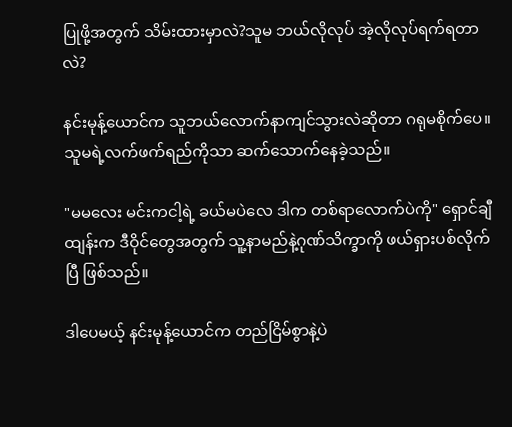ပြုဖို့အတွက် သိမ်းထားမှာလဲ?သူမ ဘယ်လိုလုပ် အဲ့လိုလုပ်ရက်ရတာလဲ?

နင်းမုန့်ယောင်က သူဘယ်လောက်နာကျင်သွားလဲဆိုတာ ဂရုမစိုက်ပေ။သူမရဲ့လက်ဖက်ရည်ကိုသာ ဆက်သောက်နေခဲ့သည်။

"မမလေး မင်းကငါ့ရဲ့ ခယ်မပဲလေ ဒါက တစ်ရာလောက်ပဲကို" ရှောင်ချီထျန်းက ဒီဝိုင်တွေအတွက် သူ့နာမည်နဲ့ဂုဏ်သိက္ခာကို ဖယ်ရှားပစ်လိုက်ပြီ ဖြစ်သည်။

ဒါပေမယ့် နင်းမုန့်ယောင်က တည်ငြိမ်စွာနဲ့ပဲ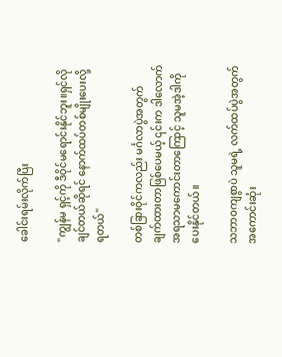ခေါင်းရမ်းလိုက်ပြီး

"ကျွန်မ ရှင့်ကို ဒီဝိုင်မရောင်းနိုင်ဘူး။ရှင်လိုချင်တယ်ဆိုရင် နောက်ထပ်တစ်မျိုးပေးလို့ရတယ်"

တစ်ခြားဝိုင်ကလည်း မင်္ဂလာပွဲအတွက် ချက်ထားတာဖြစ်ပေမယ့် ၎င်းက ဒါလောက် အရသာ‌မကောင်းတာကြောင့် သူမအဲ့ဒါကို ပေးနိုင်တယ်။

သဘာဝကျစွာပဲ သူမရဲ့ လက်ထပ်ပွဲအတွက် အကောင်းဆုံး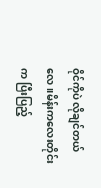ဝိုင်ကိုပဲ လိုချင်တယ်လေ။မိန်းကလေးတိုင်းက ပြီးပြည့်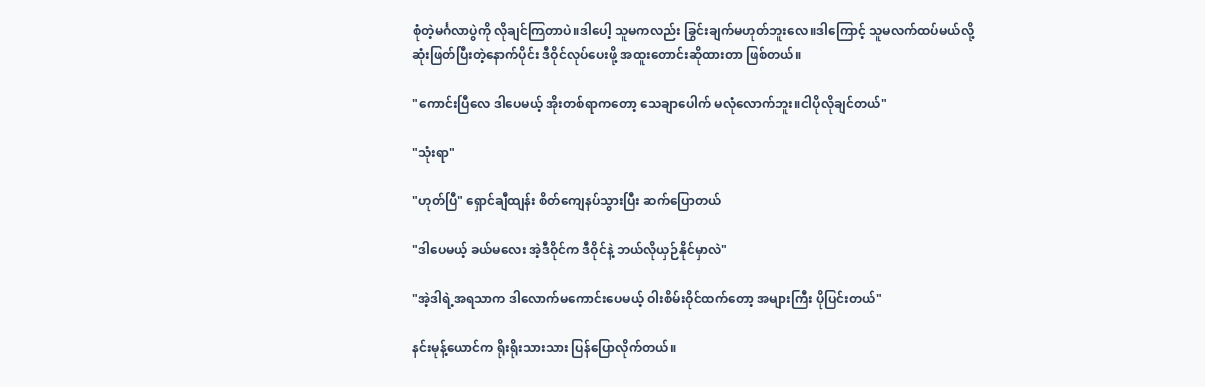စုံတဲ့မင်္ဂလာပွဲကို လိုချင်ကြတာပဲ။ဒါပေါ့ သူမကလည်း ခြွင်းချက်မဟုတ်ဘူးလေ။ဒါကြောင့် သူမလက်ထပ်မယ်လို့ ဆုံးဖြတ်ပြီးတဲ့နောက်ပိုင်း ဒီဝိုင်လုပ်ပေးဖို့ အထူးတောင်းဆိုထားတာ ဖြစ်တယ်။

"ကောင်းပြီလေ ဒါပေမယ့် အိုးတစ်ရာကတော့ သေချာပေါက် မလုံလောက်ဘူး။ငါပိုလိုချင်တယ်"

"သုံးရာ"

"ဟုတ်ပြီ" ရှောင်ချီထျန်း စိတ်ကျေနပ်သွားပြီး ဆက်ပြောတယ်

"ဒါပေမယ့် ခယ်မလေး အဲ့ဒီဝိုင်က ဒီဝိုင်နဲ့ ဘယ်လိုယှဉ်နိုင်မှာလဲ"

"အဲ့ဒါရဲ့အရသာက ဒါလောက်မကောင်းပေမယ့် ဝါးစိမ်းဝိုင်ထက်တော့ အများကြီး ပိုပြင်းတယ်"

နင်းမုန့်ယောင်က ရိုးရိုးသားသား ပြန်ပြောလိုက်တယ်။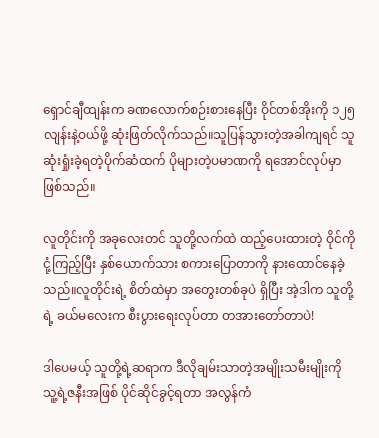ရှောင်ချီထျန်းက ခဏလောက်စဉ်းစားနေပြီး ဝိုင်တစ်အိုးကို ၁၂၅လျန်းနဲ့ဝယ်ဖို့ ဆုံးဖြတ်လိုက်သည်။သူပြန်သွားတဲ့အခါကျရင် သူဆုံးရှုံးခဲ့ရတဲ့ပိုက်ဆံထက် ပိုများတဲ့ပမာဏကို ရအောင်လုပ်မှာ ဖြစ်သည်။

လူတိုင်းကို အခုလေးတင် သူတို့လက်ထဲ ထည့်ပေးထားတဲ့ ဝိုင်ကိုငုံ့ကြည့်ပြီး နှစ်ယောက်သား စကားပြောတာကို နားထောင်နေခဲ့သည်။လူတိုင်းရဲ့ စိတ်ထဲမှာ အတွေးတစ်ခုပဲ ရှိပြီး အဲ့ဒါက သူတို့ရဲ့ ခယ်မလေးက စီးပွားရေးလုပ်တာ တအားတော်တာပဲ!

ဒါပေမယ့် သူတို့ရဲ့ဆရာက ဒီလိုချမ်းသာတဲ့အမျိုးသမီးမျိုးကို သူ့ရဲ့ဇနီးအဖြစ် ပိုင်ဆိုင်ခွင့်ရတာ အလွန်ကံ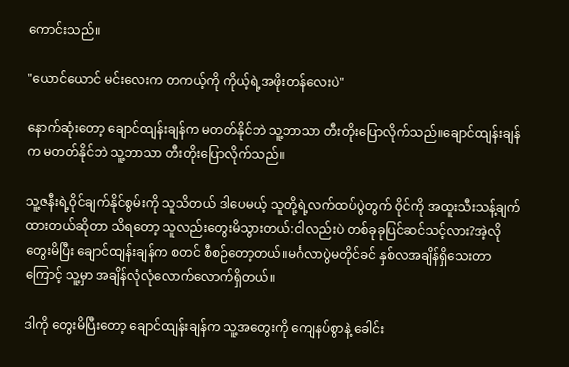ကောင်းသည်။

"ယောင်ယောင် မင်းလေးက တကယ့်ကို ကိုယ့်ရဲ့အဖိုးတန်လေးပဲ"

နောက်ဆုံးတော့ ချောင်ထျန်းချန်က မတတ်နိုင်ဘဲ သူ့ဘာသာ တီးတိုးပြောလိုက်သည်။ချောင်ထျန်းချန်က မတတ်နိုင်ဘဲ သူ့ဘာသာ တီးတိုးပြောလိုက်သည်။

သူ့ဇနီးရဲ့ဝိုင်ချက်နိုင်စွမ်းကို သူသိတယ် ဒါပေမယ့် သူတို့ရဲ့လက်ထပ်ပွဲတွက် ဝိုင်ကို အထူးသီးသန့်ချက်ထားတယ်ဆိုတာ သိရတော့ သူလည်းတွေးမိသွားတယ်:ငါလည်းပဲ တစ်ခုခုပြင်ဆင်သင့်လား?အဲ့လိုတွေးမိပြီး ချောင်ထျန်းချန်က စတင် စီစဉ်တော့တယ်။မင်္ဂလာပွဲမတိုင်ခင် နှစ်လအချိန်ရှိသေးတာကြောင့် သူ့မှာ အချိန်လုံလုံလောက်လောက်ရှိတယ်။

ဒါကို တွေးမိပြီးတော့ ချောင်ထျန်းချန်က သူ့အတွေးကို ကျေနပ်စွာနဲ့ ခေါင်း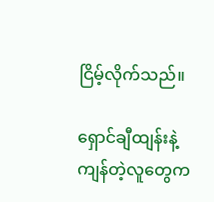ငြိမ့်လိုက်သည်။

ရှောင်ချီထျန်းနဲ့ကျန်တဲ့လူတွေက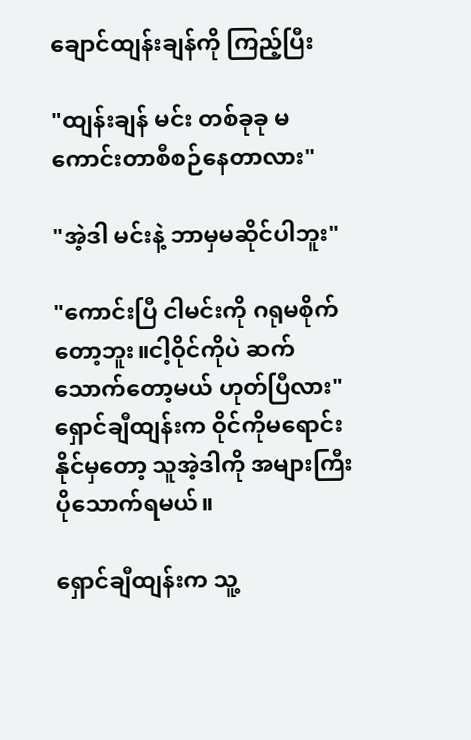ချောင်ထျန်းချန်ကို ကြည့်ပြီး

"ထျန်းချန် မင်း တစ်ခုခု မကောင်းတာစီစဉ်နေတာလား"

"အဲ့ဒါ မင်းနဲ့ ဘာမှမဆိုင်ပါဘူး"

"ကောင်းပြီ ငါမင်းကို ဂရုမစိုက်တော့ဘူး။ငါ့ဝိုင်ကိုပဲ ဆက်သောက်တော့မယ် ဟုတ်ပြီလား" ရှောင်ချီထျန်းက ဝိုင်ကိုမရောင်းနိုင်မှတော့ သူအဲ့ဒါကို အများကြီးပိုသောက်ရမယ်။

ရှောင်ချီထျန်းက သူ့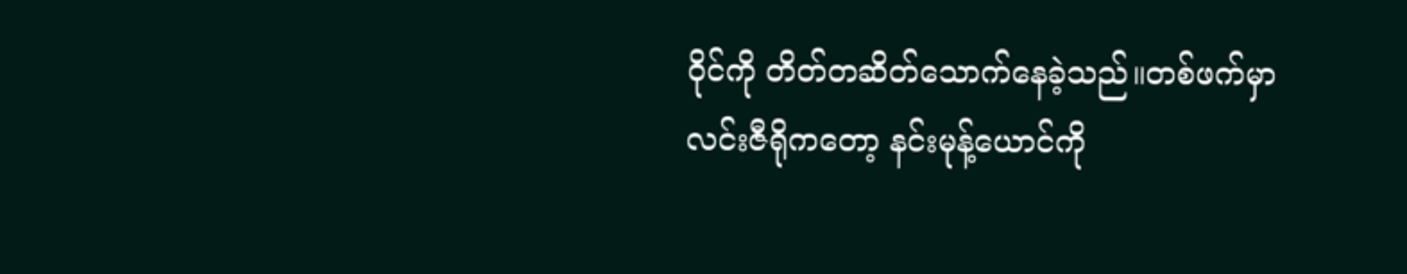ဝိုင်ကို တိတ်တဆိတ်သောက်နေခဲ့သည်။တစ်ဖက်မှာ လင်းဇီရိုကတော့ နင်းမုန့်ယောင်ကို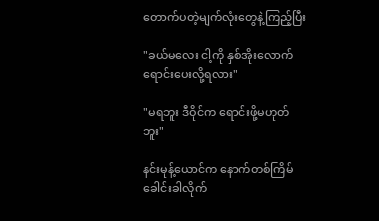တောက်ပတဲ့မျက်လုံးတွေနဲ့ကြည့်ပြီး

"ခယ်မလေး ငါ့ကို နှစ်အိုးလောက်ရောင်းပေးလို့ရလား"

"မရဘူး ဒီဝိုင်က ရောင်းဖို့မဟုတ်ဘူး"

နင်းမုန့်ယောင်က နောက်တစ်ကြိမ် ခေါင်းခါလိုက်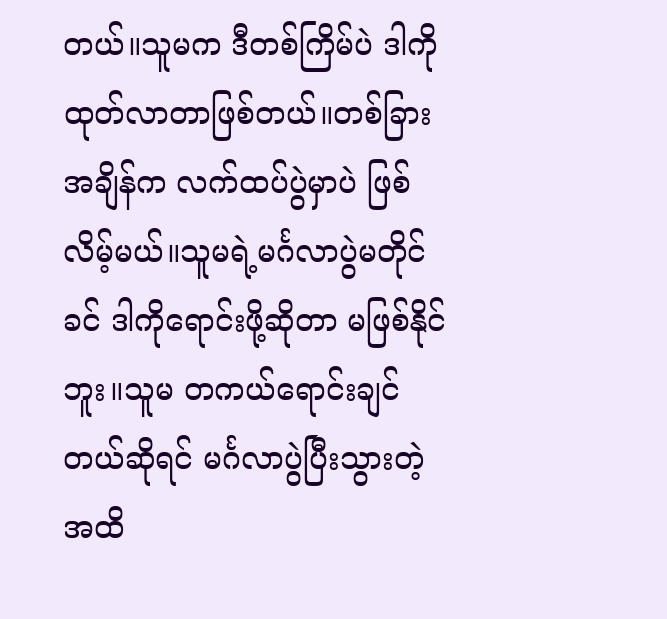တယ်။သူမက ဒီတစ်ကြိမ်ပဲ ဒါကို ထုတ်လာတာဖြစ်တယ်။တစ်ခြားအချိန်က လက်ထပ်ပွဲမှာပဲ ဖြစ်လိမ့်မယ်။သူမရဲ့မင်္ဂလာပွဲမတိုင်ခင် ဒါကိုရောင်းဖို့ဆိုတာ မဖြစ်နိုင်ဘူး။သူမ တကယ်ရောင်းချင်တယ်ဆိုရင် မင်္ဂလာပွဲပြီးသွားတဲ့အထိ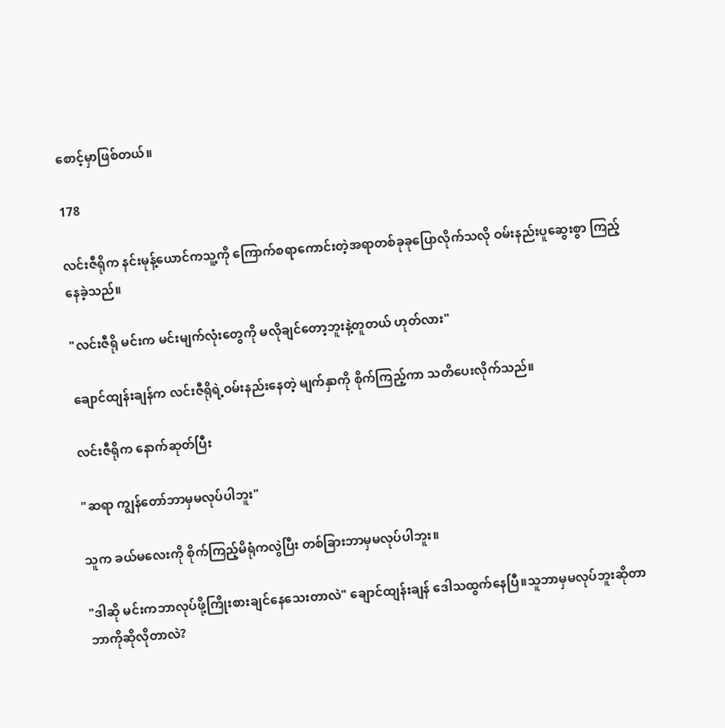စောင့်မှာဖြစ်တယ်။

178

လင်းဇီရိုက နင်းမုန့်ယောင်ကသူ့ကို ကြောက်စရာကောင်းတဲ့အရာတစ်ခုခုပြောလိုက်သလို ဝမ်းနည်းပူဆွေးစွာ ကြည့်နေခဲ့သည်။

"လင်းဇီရို မင်းက မင်းမျက်လုံးတွေကို မလိုချင်တော့ဘူးနဲ့တူတယ် ဟုတ်လား"

ချောင်ထျန်းချန်က လင်းဇီရိုရဲ့ဝမ်းနည်းနေတဲ့ မျက်နှာကို စိုက်ကြည့်ကာ သတိပေးလိုက်သည်။

လင်းဇီရိုက နောက်ဆုတ်ပြီး

"ဆရာ ကျွန်တော်ဘာမှမလုပ်ပါဘူး"

သူက ခယ်မလေးကို စိုက်ကြည့်မိရုံကလွဲပြီး တစ်ခြားဘာမှမလုပ်ပါဘူး။

"ဒါဆို မင်းကဘာလုပ်ဖို့ကြိုးစားချင်နေသေးတာလဲ" ချောင်ထျန်းချန် ဒေါသထွက်နေပြီ။သူဘာမှမလုပ်ဘူးဆိုတာ ဘာကိုဆိုလိုတာလဲ?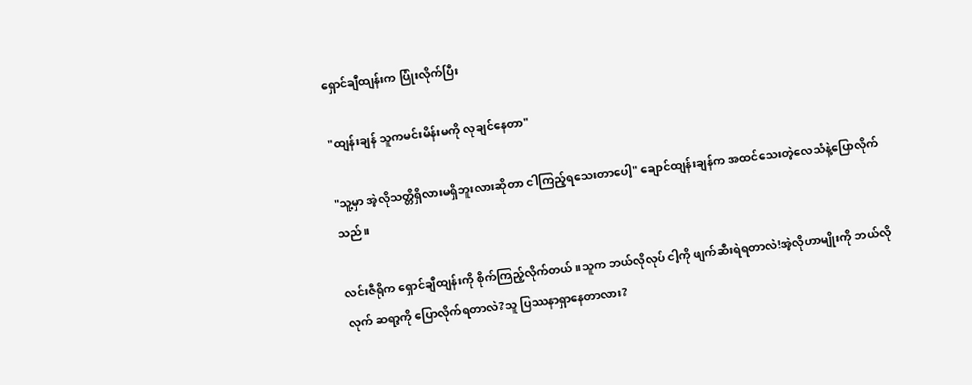ရှောင်ချီထျန်းက ပြုံးလိုက်ပြီး

"ထျန်းချန် သူကမင်းမိန်းမကို လုချင်နေတာ"

"သူ့မှာ အဲ့လိုသတ္တိရှိလားမရှိဘူးလားဆိုတာ ငါကြည့်ရသေးတာပေါ့" ချောင်ထျန်းချန်က အထင်သေးတဲ့လေသံနဲ့ပြောလိုက်သည်။

လင်းဇီရိုက ရှောင်ချီထျန်းကို စိုက်ကြည့်လိုက်တယ်။သူက ဘယ်လိုလုပ် ငါ့ကို ဖျက်ဆီးရဲရတာလဲ!အဲ့လိုဟာမျိုးကို ဘယ်လိုလုက် ဆရာ့ကို ပြောလိုက်ရတာလဲ?သူ ပြဿနာရှာနေတာလား?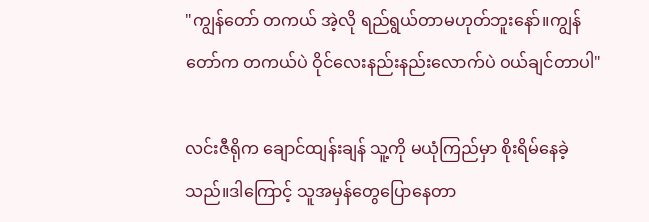"ကျွန်တော် တကယ် အဲ့လို ရည်ရွယ်တာမဟုတ်ဘူးနော်။ကျွန်တော်က တကယ်ပဲ ဝိုင်လေးနည်းနည်းလောက်ပဲ ဝယ်ချင်တာပါ"

လင်းဇီရိုက ချောင်ထျန်းချန် သူ့ကို မယုံကြည်မှာ စိုးရိမ်နေခဲ့သည်။ဒါကြောင့် သူအမှန်တွေပြောနေတာ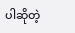ပါဆိုတဲ့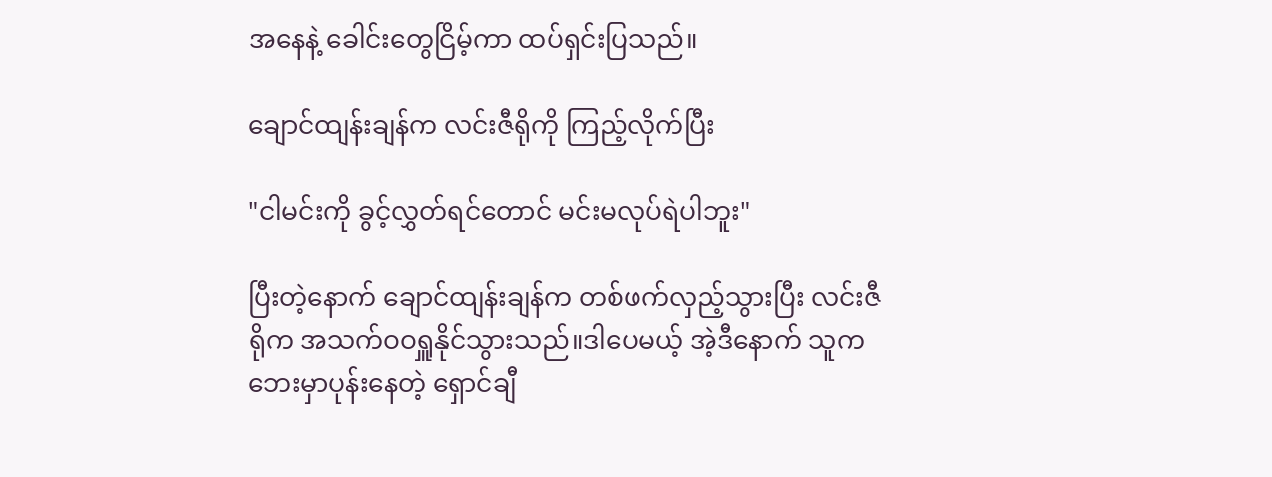အနေနဲ့ ခေါင်းတွေငြိမ့်ကာ ထပ်ရှင်းပြသည်။

ချောင်ထျန်းချန်က လင်းဇီရိုကို ကြည့်လိုက်ပြီး

"ငါမင်းကို ခွင့်လွှတ်ရင်တောင် မင်းမလုပ်ရဲပါဘူး"

ပြီးတဲ့နောက် ချောင်ထျန်းချန်က တစ်ဖက်လှည့်သွားပြီး လင်းဇီရိုက အသက်ဝဝရှူနိုင်သွားသည်။ဒါပေမယ့် အဲ့ဒီနောက် သူက ဘေးမှာပုန်းနေတဲ့ ရှောင်ချီ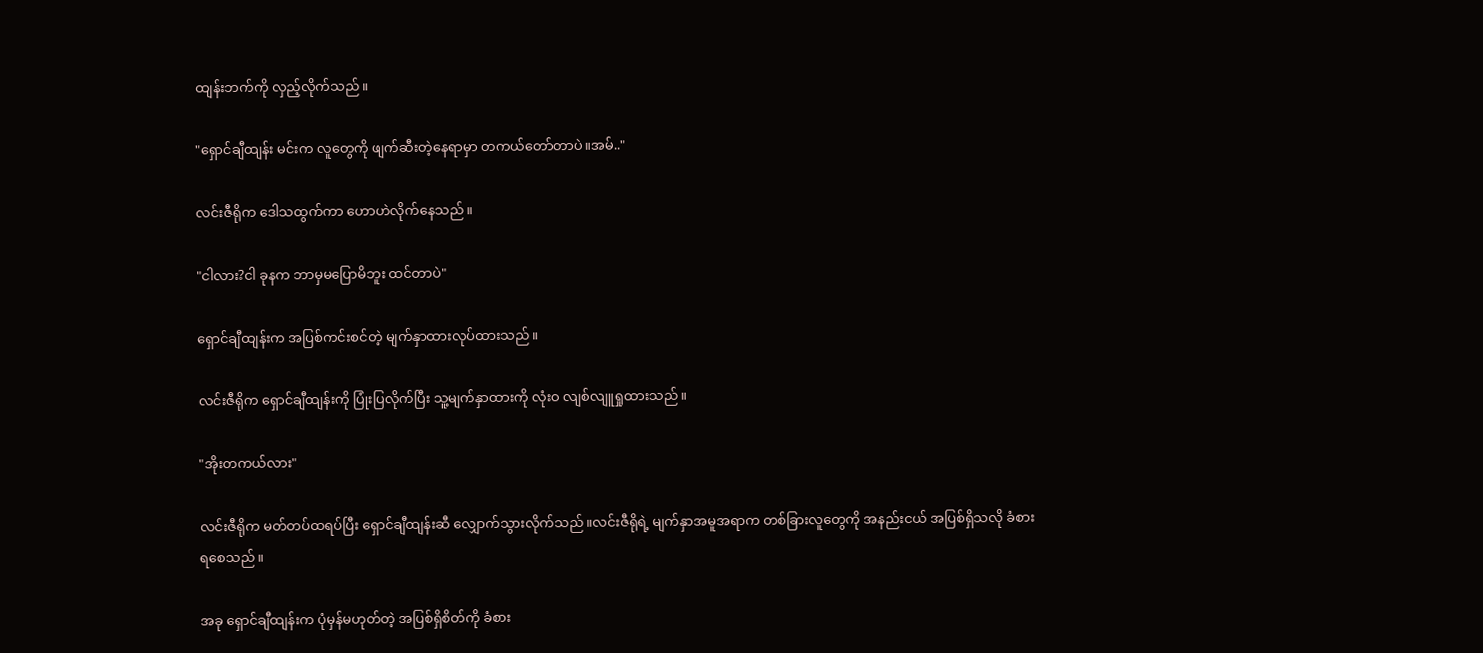ထျန်းဘက်ကို လှည့်လိုက်သည်။

"ရှောင်ချီထျန်း မင်းက လူတွေကို ဖျက်ဆီးတဲ့နေရာမှာ တကယ်တော်တာပဲ။အမ်.."

လင်းဇီရိုက ဒေါသထွက်ကာ ဟောဟဲလိုက်နေသည်။

"ငါလား?ငါ ခုနက ဘာမှမပြောမိဘူး ထင်တာပဲ"

ရှောင်ချီထျန်းက အပြစ်ကင်းစင်တဲ့ မျက်နှာထားလုပ်ထားသည်။

လင်းဇီရိုက ရှောင်ချီထျန်းကို ပြုံးပြလိုက်ပြီး သူ့မျက်နှာထားကို လုံးဝ လျစ်လျူရှုထားသည်။

"အိုးတကယ်လား"

လင်းဇီရိုက မတ်တပ်ထရပ်ပြီး ရှောင်ချီထျန်းဆီ လျှောက်သွားလိုက်သည်။လင်းဇီရိုရဲ့ မျက်နှာအမူအရာက တစ်ခြားလူတွေကို အနည်းငယ် အပြစ်ရှိသလို ခံစားရစေသည်။

အခု ရှောင်ချီထျန်းက ပုံမှန်မဟုတ်တဲ့ အပြစ်ရှိစိတ်ကို ခံစား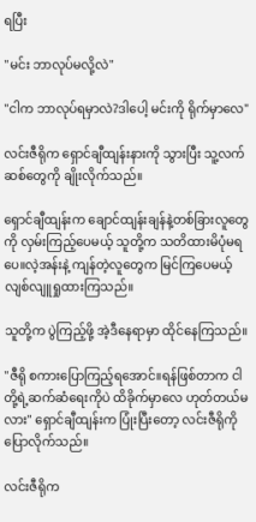ရပြီး

"မင်း ဘာလုပ်မလို့လဲ"

"ငါက ဘာလုပ်ရမှာလဲ?ဒါပေါ့ မင်းကို ရိုက်မှာလေ"

လင်းဇီရိုက ရှောင်ချီထျန်းနားကို သွားပြီး သူ့လက်ဆစ်တွေကို ချိုးလိုက်သည်။

ရှောင်ချီထျန်းက ချောင်ထျန်းချန်နဲ့တစ်ခြားလူတွေကို လှမ်းကြည့်ပေမယ့် သူတို့က သတိထားမိပုံမရပေ။လဲ့အန်းနဲ့ ကျန်တဲ့လူတွေက မြင်ကြပေမယ့် လျစ်လျူရှုထားကြသည်။

သူတို့က ပွဲကြည့်ဖို့ အဲ့ဒီနေရာမှာ ထိုင်နေကြသည်။

"ဇီရို စကားပြောကြည့်ရအောင်။ရန်ဖြစ်တာက ငါတို့ရဲ့ဆက်ဆံရေးကိုပဲ ထိခိုက်မှာလေ ဟုတ်တယ်မလား" ရှောင်ချီထျန်းက ပြုံးပြီးတော့ လင်းဇီရိုကို ပြောလိုက်သည်။

လင်းဇီရိုက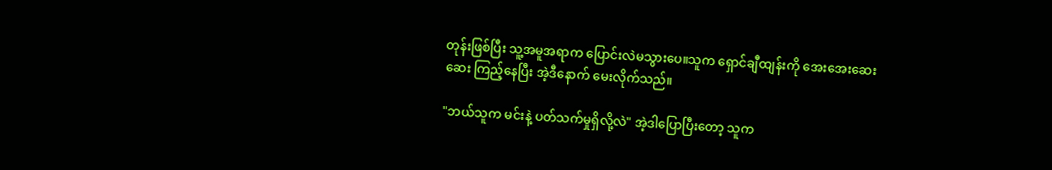တုန်းဖြစ်ပြီး သူ့အမူအရာက ပြောင်းလဲမသွားပေ။သူက ရှောင်ချီထျန်းကို အေးအေးဆေးဆေး ကြည့်နေပြီး အဲ့ဒီနောက် မေးလိုက်သည်။

"ဘယ်သူက မင်းနဲ့ ပတ်သက်မှုရှိလို့လဲ" အဲ့ဒါပြောပြီးတော့ သူက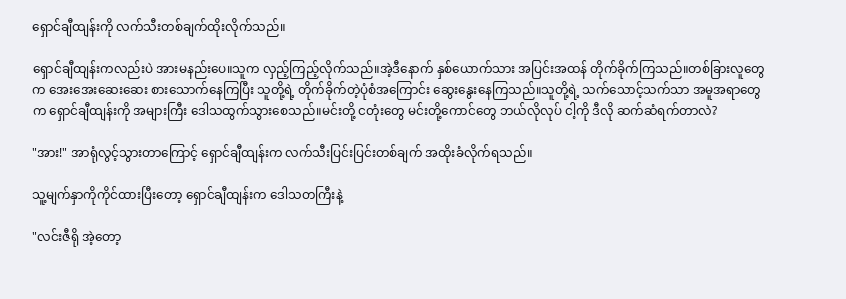ရှောင်ချီထျန်းကို လက်သီးတစ်ချက်ထိုးလိုက်သည်။

ရှောင်ချီထျန်းကလည်းပဲ အားမနည်းပေ။သူက လှည့်ကြည့်လိုက်သည်။အဲ့ဒီနောက် နှစ်ယောက်သား အပြင်းအထန် တိုက်ခိုက်ကြသည်။တစ်ခြားလူတွေက အေးအေးဆေးဆေး စားသောက်နေကြပြီး သူတို့ရဲ့ တိုက်ခိုက်တဲ့ပုံစံအကြောင်း ဆွေးနွေးနေကြသည်။သူတို့ရဲ့ သက်သောင့်သက်သာ အမူအရာတွေက ‌ရှောင်ချီထျန်းကို အများကြီး ဒေါသထွက်သွားစေသည်။မင်းတို့ ငတုံးတွေ မင်းတို့ကောင်တွေ ဘယ်လိုလုပ် ငါ့ကို ဒီလို ဆက်ဆံရက်တာလဲ?

"အား!" အာရုံလွင့်သွားတာကြောင့် ရှောင်ချီထျန်းက လက်သီးပြင်းပြင်းတစ်ချက် အထိုးခံလိုက်ရသည်။

သူ့မျက်နှာကိုကိုင်ထားပြီးတော့ ရှောင်ချီထျန်းက ဒေါသတကြီးနဲ့

"လင်းဇီရို အဲ့တော့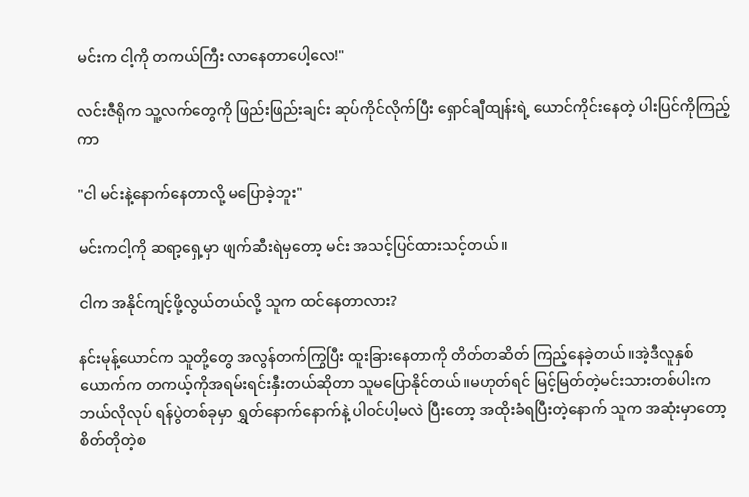မင်းက ငါ့ကို တကယ်ကြီး လာနေတာပေါ့လေ!"

လင်းဇီရိုက သူ့လက်တွေကို ဖြည်းဖြည်းချင်း ဆုပ်ကိုင်လိုက်ပြီး ရှောင်ချီထျန်းရဲ့ ယောင်ကိုင်းနေတဲ့ ပါးပြင်ကိုကြည့်ကာ

"ငါ မင်းနဲ့နောက်နေတာလို့ မပြောခဲ့ဘူး"

မင်းကငါ့ကို ဆရာ့ရှေ့မှာ ဖျက်ဆီးရဲမှတော့ မင်း အသင့်ပြင်ထားသင့်တယ်။

ငါက အနိုင်ကျင့်ဖို့လွယ်တယ်လို့ သူက ထင်နေတာလား?

နင်းမုန့်ယောင်က သူတို့တွေ အလွန်တက်ကြွပြီး ထူးခြားနေတာကို တိတ်တဆိတ် ကြည့်နေခဲ့တယ်။အဲ့ဒီလူနှစ်ယောက်က တကယ့်ကိုအရမ်းရင်းနှီးတယ်ဆိုတာ သူမပြောနိုင်တယ်။မဟုတ်ရင် မြင့်မြတ်တဲ့မင်းသားတစ်ပါးက ဘယ်လိုလုပ် ရန်ပွဲတစ်ခုမှာ ရွှတ်နောက်နောက်နဲ့ ပါဝင်ပါ့မလဲ ပြီးတော့ အထိုးခံရပြီးတဲ့နောက် သူက အဆုံးမှာ‌တော့ စိတ်တိုတဲ့စ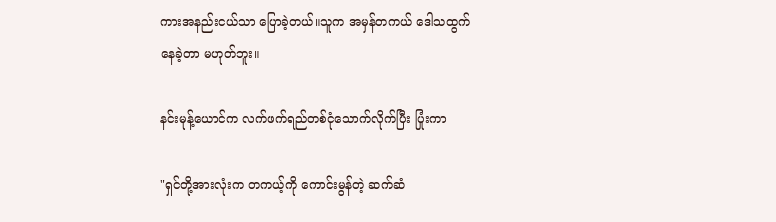ကားအနည်းငယ်သာ ပြောခဲ့တယ်။သူက အမှန်တကယ် ဒေါသထွက်နေခဲ့တာ မဟုတ်ဘူး။

နင်းမုန့်ယောင်က လက်ဖက်ရည်တစ်ငုံသောက်လိုက်ပြီး ပြုံးကာ

"ရှင်တို့အားလုံးက တကယ့်ကို ကောင်းမွန်တဲ့ ဆက်ဆံ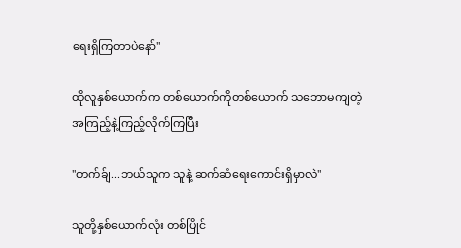ရေးရှိကြတာပဲနော်"

ထိုလူနှစ်ယောက်က တစ်ယောက်ကိုတစ်ယောက် သဘောမကျတဲ့ အကြည့်နဲ့ကြည့်လိုက်ကြပြီး

"တက်ခ်ျ...ဘယ်သူက သူနဲ့ ဆက်ဆံရေးကောင်းရှိမှာလဲ"

သူတို့နှစ်ယောက်လုံး တစ်ပြိုင်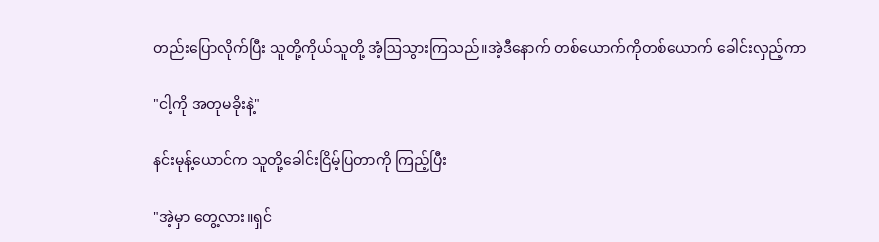တည်းပြောလိုက်ပြီး သူတို့ကိုယ်သူတို့ အံ့ဩသွားကြသည်။အဲ့ဒီနောက် တစ်ယောက်ကိုတစ်ယောက် ခေါင်းလှည့်ကာ

"ငါ့ကို အတုမခိုးနဲ့"

နင်းမုန့်ယောင်က သူတို့ခေါင်းငြိမ့်ပြတာကို ကြည့်ပြီး

"အဲ့မှာ တွေ့လား။ရှင်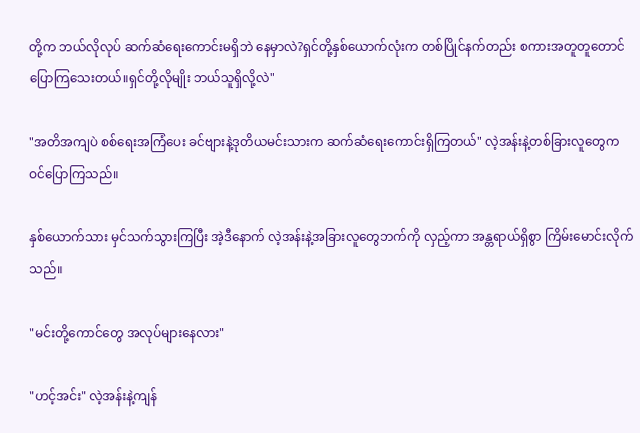တို့က ဘယ်လိုလုပ် ဆက်ဆံရေးကောင်းမရှိဘဲ နေမှာလဲ?ရှင်တို့နှစ်ယောက်လုံးက တစ်ပြိုင်နက်တည်း စကားအတူတူတောင် ပြောကြသေးတယ်။ရှင်တို့လိုမျိုး ဘယ်သူရှိလို့လဲ"

"အတိအကျပဲ စစ်ရေးအကြံပေး ခင်ဗျားနဲ့ဒုတိယမင်းသားက ဆက်ဆံရေးကောင်းရှိကြတယ်" လဲ့အန်းနဲ့တစ်ခြားလူတွေက ဝင်ပြောကြသည်။

နှစ်ယောက်သား မှင်သက်သွားကြပြီး အဲ့ဒီနောက် လဲ့အန်းနဲ့အခြားလူတွေဘက်ကို လှည့်ကာ အန္တရာယ်ရှိစွာ ကြိမ်းမောင်းလိုက်သည်။

"မင်းတို့ကောင်တွေ အလုပ်များနေလား"

"ဟင့်အင်း" လဲ့အန်းနဲ့ကျန်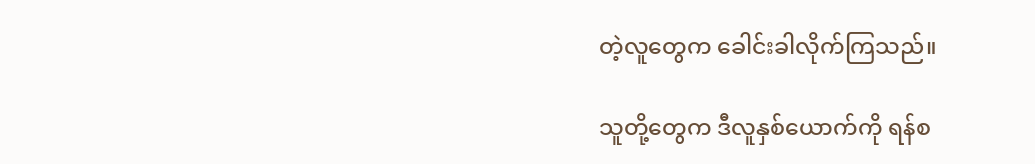တဲ့လူတွေက ခေါင်းခါလိုက်ကြသည်။

သူတို့တွေက ဒီလူနှစ်ယောက်ကို ‌ရန်စ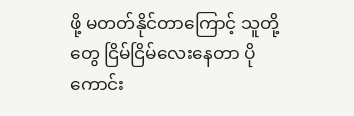ဖို့ မတတ်နိုင်တာကြောင့် သူတို့တွေ ငြိမ်ငြိမ်လေးနေတာ ပိုကောင်း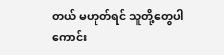တယ် မဟုတ်ရင် သူတို့တွေပါ ကောင်း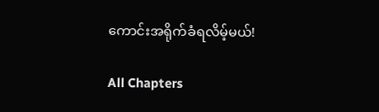ကောင်းအရိုက်ခံရလိမ့်မယ်!

All Chapters